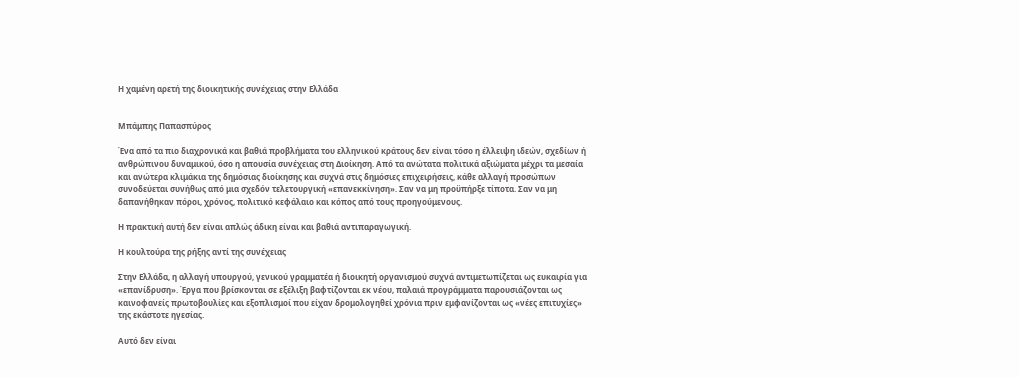Η χαμένη αρετή της διοικητικής συνέχειας στην Ελλάδα


Μπάμπης Παπασπύρος

Ένα από τα πιο διαχρονικά και βαθιά προβλήματα του ελληνικού κράτους δεν είναι τόσο η έλλειψη ιδεών, σχεδίων ή ανθρώπινου δυναμικού, όσο η απουσία συνέχειας στη Διοίκηση. Από τα ανώτατα πολιτικά αξιώματα μέχρι τα μεσαία και ανώτερα κλιμάκια της δημόσιας διοίκησης και συχνά στις δημόσιες επιχειρήσεις, κάθε αλλαγή προσώπων συνοδεύεται συνήθως από μια σχεδόν τελετουργική «επανεκκίνηση». Σαν να μη προϋπήρξε τίποτα. Σαν να μη δαπανήθηκαν πόροι, χρόνος, πολιτικό κεφάλαιο και κόπος από τους προηγούμενους.

Η πρακτική αυτή δεν είναι απλώς άδικη είναι και βαθιά αντιπαραγωγική.

Η κουλτούρα της ρήξης αντί της συνέχειας

Στην Ελλάδα, η αλλαγή υπουργού, γενικού γραμματέα ή διοικητή οργανισμού συχνά αντιμετωπίζεται ως ευκαιρία για «επανίδρυση». Έργα που βρίσκονται σε εξέλιξη βαφτίζονται εκ νέου, παλαιά προγράμματα παρουσιάζονται ως καινοφανείς πρωτοβουλίες και εξοπλισμοί που είχαν δρομολογηθεί χρόνια πριν εμφανίζονται ως «νέες επιτυχίες» της εκάστοτε ηγεσίας.

Αυτό δεν είναι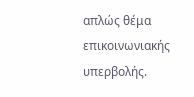απλώς θέμα επικοινωνιακής υπερβολής.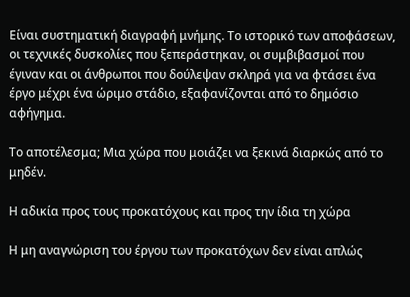Είναι συστηματική διαγραφή μνήμης. Το ιστορικό των αποφάσεων, οι τεχνικές δυσκολίες που ξεπεράστηκαν, οι συμβιβασμοί που έγιναν και οι άνθρωποι που δούλεψαν σκληρά για να φτάσει ένα έργο μέχρι ένα ώριμο στάδιο, εξαφανίζονται από το δημόσιο αφήγημα.

Το αποτέλεσμα; Μια χώρα που μοιάζει να ξεκινά διαρκώς από το μηδέν.

Η αδικία προς τους προκατόχους και προς την ίδια τη χώρα

Η μη αναγνώριση του έργου των προκατόχων δεν είναι απλώς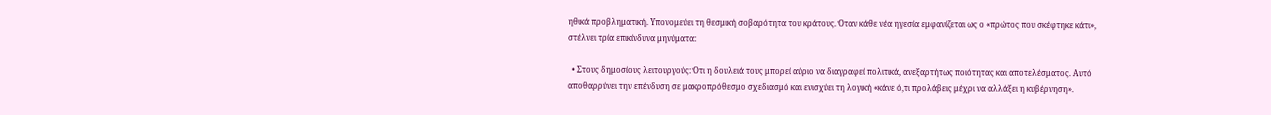ηθικά προβληματική. Υπονομεύει τη θεσμική σοβαρότητα του κράτους. Όταν κάθε νέα ηγεσία εμφανίζεται ως ο «πρώτος που σκέφτηκε κάτι», στέλνει τρία επικίνδυνα μηνύματα:

  • Στους δημοσίους λειτουργούς: Ότι η δουλειά τους μπορεί αύριο να διαγραφεί πολιτικά, ανεξαρτήτως ποιότητας και αποτελέσματος. Αυτό αποθαρρύνει την επένδυση σε μακροπρόθεσμο σχεδιασμό και ενισχύει τη λογική «κάνε ό,τι προλάβεις μέχρι να αλλάξει η κυβέρνηση».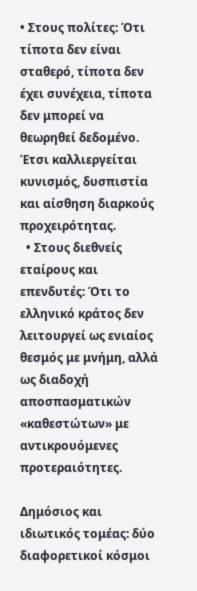• Στους πολίτες: Ότι τίποτα δεν είναι σταθερό, τίποτα δεν έχει συνέχεια, τίποτα δεν μπορεί να θεωρηθεί δεδομένο. Έτσι καλλιεργείται κυνισμός, δυσπιστία και αίσθηση διαρκούς προχειρότητας.
  • Στους διεθνείς εταίρους και επενδυτές: Ότι το ελληνικό κράτος δεν λειτουργεί ως ενιαίος θεσμός με μνήμη, αλλά ως διαδοχή αποσπασματικών «καθεστώτων» με αντικρουόμενες προτεραιότητες.

Δημόσιος και ιδιωτικός τομέας: δύο διαφορετικοί κόσμοι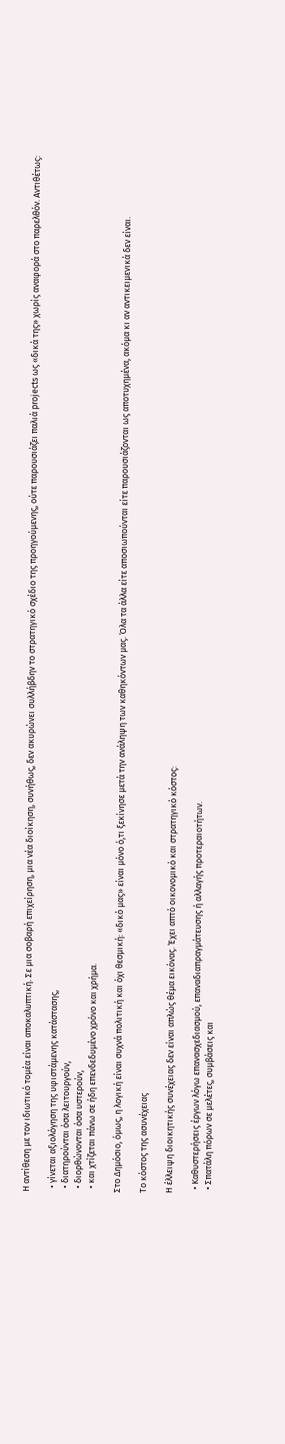Η αντίθεση με τον ιδιωτικό τομέα είναι αποκαλυπτική. Σε μια σοβαρή επιχείρηση, μια νέα διοίκηση, συνήθως, δεν ακυρώνει συλλήβδην το στρατηγικό σχέδιο της προηγούμενης, ούτε παρουσιάζει παλιά projects ως «δικά της» χωρίς αναφορά στο παρελθόν. Αντιθέτως:

  • γίνεται αξιολόγηση της υφιστάμενης κατάστασης,
  • διατηρούνται όσα λειτουργούν,
  • διορθώνονται όσα υστερούν,
  • και χτίζεται πάνω σε ήδη επενδεδυμένο χρόνο και χρήμα.

Στο Δημόσιο, όμως, η λογική είναι συχνά πολιτική και όχι θεσμική: «δικό μας» είναι μόνο ό,τι ξεκίνησε μετά την ανάληψη των καθηκόντων μας. Όλα τα άλλα είτε αποσιωπούνται είτε παρουσιάζονται ως αποτυχημένα, ακόμα κι αν αντικειμενικά δεν είναι.

Το κόστος της ασυνέχειας

Η έλλειψη διοικητικής συνέχειας δεν είναι απλώς θέμα εικόνας. Έχει απτό οικονομικό και στρατηγικό κόστος:

  • Καθυστερήσεις έργων λόγω επανασχεδιασμού, επαναδιαπραγμάτευσης ή αλλαγής προτεραιοτήτων.
  • Σπατάλη πόρων σε μελέτες, συμβάσεις και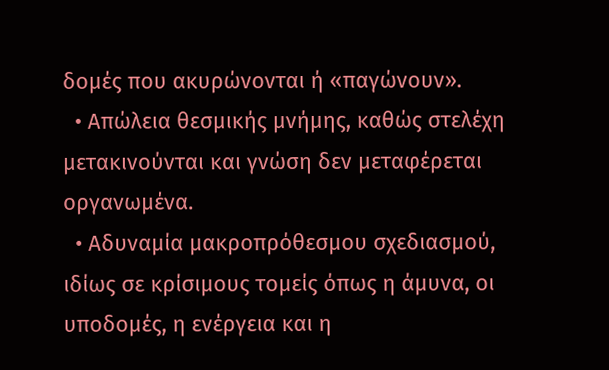δομές που ακυρώνονται ή «παγώνουν».
  • Απώλεια θεσμικής μνήμης, καθώς στελέχη μετακινούνται και γνώση δεν μεταφέρεται οργανωμένα.
  • Αδυναμία μακροπρόθεσμου σχεδιασμού, ιδίως σε κρίσιμους τομείς όπως η άμυνα, οι υποδομές, η ενέργεια και η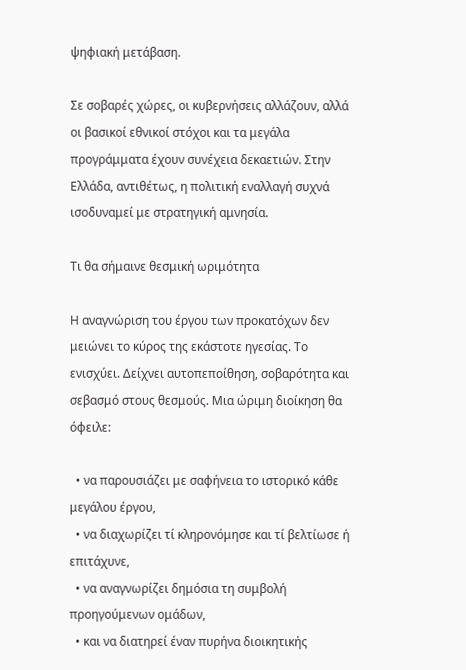ψηφιακή μετάβαση.

Σε σοβαρές χώρες, οι κυβερνήσεις αλλάζουν, αλλά οι βασικοί εθνικοί στόχοι και τα μεγάλα προγράμματα έχουν συνέχεια δεκαετιών. Στην Ελλάδα, αντιθέτως, η πολιτική εναλλαγή συχνά ισοδυναμεί με στρατηγική αμνησία.

Τι θα σήμαινε θεσμική ωριμότητα

Η αναγνώριση του έργου των προκατόχων δεν μειώνει το κύρος της εκάστοτε ηγεσίας. Το ενισχύει. Δείχνει αυτοπεποίθηση, σοβαρότητα και σεβασμό στους θεσμούς. Μια ώριμη διοίκηση θα όφειλε:

  • να παρουσιάζει με σαφήνεια το ιστορικό κάθε μεγάλου έργου,
  • να διαχωρίζει τί κληρονόμησε και τί βελτίωσε ή επιτάχυνε,
  • να αναγνωρίζει δημόσια τη συμβολή προηγούμενων ομάδων,
  • και να διατηρεί έναν πυρήνα διοικητικής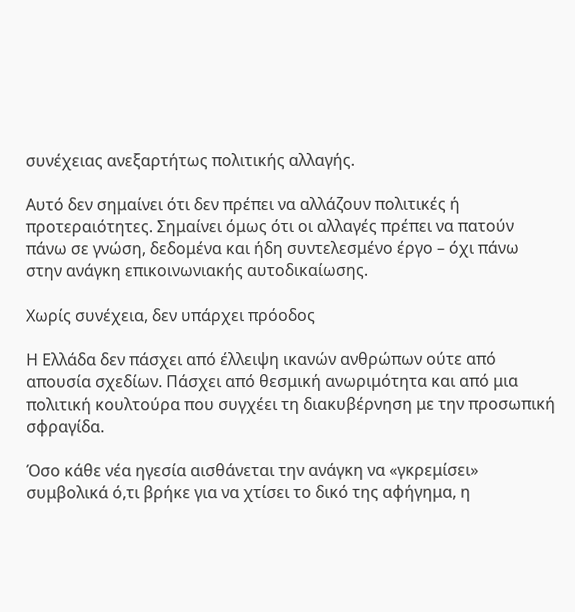συνέχειας ανεξαρτήτως πολιτικής αλλαγής.

Αυτό δεν σημαίνει ότι δεν πρέπει να αλλάζουν πολιτικές ή προτεραιότητες. Σημαίνει όμως ότι οι αλλαγές πρέπει να πατούν πάνω σε γνώση, δεδομένα και ήδη συντελεσμένο έργο – όχι πάνω στην ανάγκη επικοινωνιακής αυτοδικαίωσης.

Χωρίς συνέχεια, δεν υπάρχει πρόοδος

Η Ελλάδα δεν πάσχει από έλλειψη ικανών ανθρώπων ούτε από απουσία σχεδίων. Πάσχει από θεσμική ανωριμότητα και από μια πολιτική κουλτούρα που συγχέει τη διακυβέρνηση με την προσωπική σφραγίδα.

Όσο κάθε νέα ηγεσία αισθάνεται την ανάγκη να «γκρεμίσει» συμβολικά ό,τι βρήκε για να χτίσει το δικό της αφήγημα, η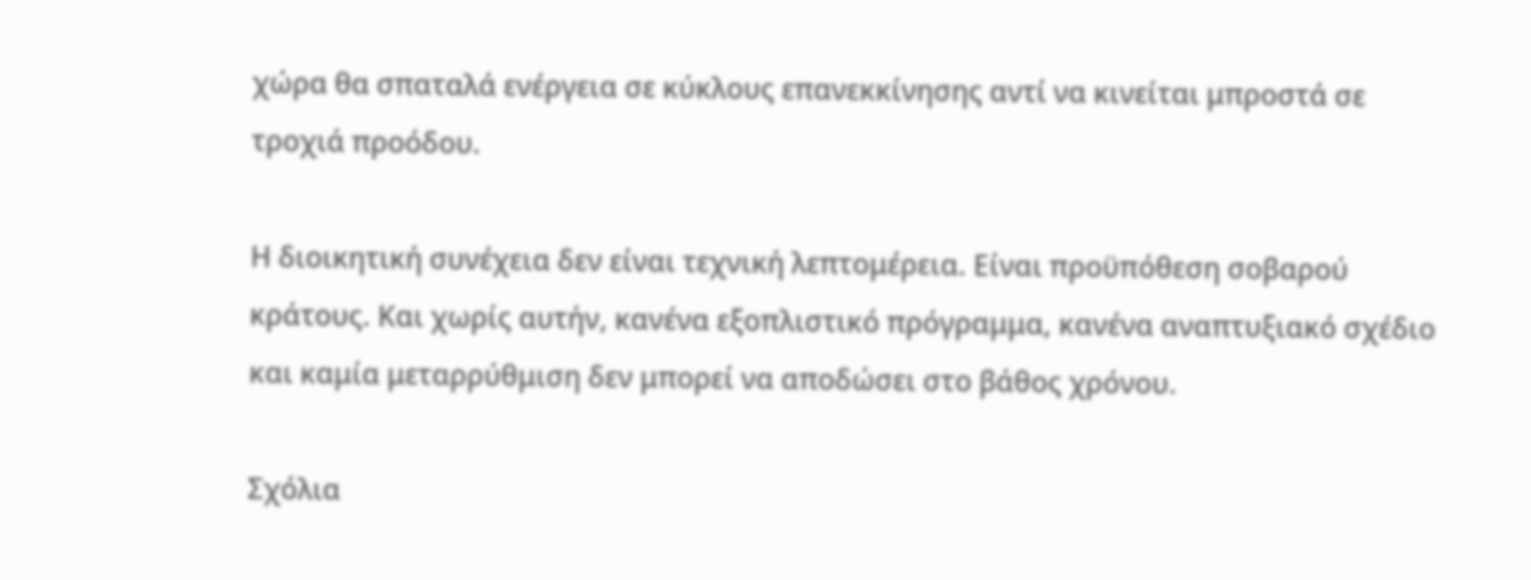χώρα θα σπαταλά ενέργεια σε κύκλους επανεκκίνησης αντί να κινείται μπροστά σε τροχιά προόδου.

Η διοικητική συνέχεια δεν είναι τεχνική λεπτομέρεια. Είναι προϋπόθεση σοβαρού κράτους. Και χωρίς αυτήν, κανένα εξοπλιστικό πρόγραμμα, κανένα αναπτυξιακό σχέδιο και καμία μεταρρύθμιση δεν μπορεί να αποδώσει στο βάθος χρόνου.

Σχόλια